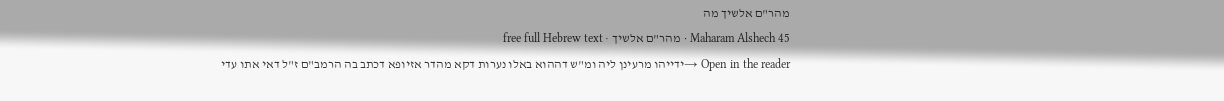מהר"ם אלשיך מה
Maharam Alshech 45 · מהר"ם אלשיך · free full Hebrew text
Open in the reader →ידייהו מרעינן ליה ומ"ש דההוא באלו נערות דקא מהדר אזיופא דכתב בה הרמב"ם ז"ל דאי אתו עדי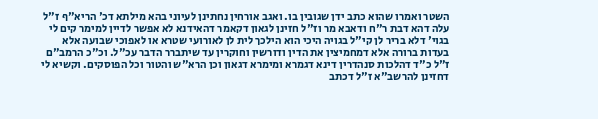השטר ואמרו שהוא כתב ידן שגובין בו. ואגב אורחין נחתינן לעיוני בהא מילתא דכ' הריא"ף ז"ל עלה דהא דבת ר"ח ודאבא מר וז"ל חזינן לגאון דקאמר דהאידנא לא אפשר לדיין למימר קים לי בגוי' דלא בריר לן קי"ל בגויה היכי הוא הילכך לית לן לאורועי שטרא או לאפוכי שבועה אלא בעדות ברורה אלא דמחמיצין את הדין ודורשין וחוקרין עד שיתברר הדבר עכ"ל. וכ"כ הרמב"ם ז"ל כ"ד דהלכות סנהדרין דינא דגמרא ומימרא דגאון וכן הרא"ש והטור וכל הפוסקים. וקשיא לי דחזינן להרשב"א ז"ל דכתב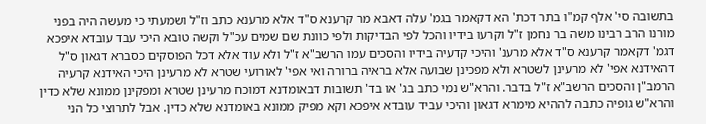בתשובה סי' אלף קמ"ו בתר דכת' הא דקאמר בגמ' עלה דאבא מר קרענא ס"ד אלא מרענא כתב וז"ל ושמעתי כי מעשה היה בפני מורנו הרב רבינו משה בר נחמן ז"ל וקרעו בידיו והכל לפי הבדיקות ולפי כוונת שם שמים עכ"ל וקשה טובא היכי עבד עובדא איפכא דגמ' דקאמר קרענא ס"ד אלא מרענ' והיכי קדעיה בידיו והסכים עמו הרשב"א ז"ל ולא עוד אלא דכל הפוסקים כסברא דגאון ס"ל דהאידנא אפי' לא מרעינן לשטרא ולא מפכינן שבועה אלא בראיה ברורה ואי אפי' לאורועי שטרא לא מרעינן היכי האידנא קרעיה הרמב"ן והסכים הרשב"א ז"ל בדבר. והרא"ש נמי כתב בג' או בד' תשובות דבאומדנא דמוכח מרעינן שטרא ומפקינן ממונא שלא כדין והרא"ש גופיה כתבה לההיא מימרא דגאון והיכי עביד עובדא איפכא וקא מפיק ממונא באומדנא שלא כדין. אבל לתרוצי כל הני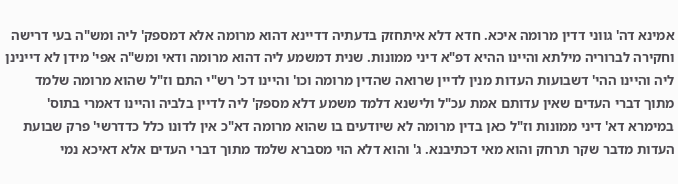אמינא דה' גווני דדין מרומה איכא. חדא דלא איתחזק בדעתיה דדיינא דהוא מרומה אלא דמספק' ליה ומש"ה בעי דרישה וחקירה לברוריה מילתא והיינו ההיא דפ"א דיני ממונות. שנית דמשמע ליה דהוא מרומה ודאי ומש"ה אפי' מידן לא דיינינן ליה והיינו ההי' דשבועות העדות מנין לדיין שרואה שהדין מרומה וכו' והיינו דכ' רש"י התם וז"ל שהוא מרומה שלמד מתוך דברי העדים שאין עדותם אמת עכ"ל ולישנא דלמד משמע דלא מספק' ליה לדיין בלביה והיינו דאמרי בתוס' במימרא דא' דיני ממונות וז"ל כאן בדין מרומה לא שיודעים בו שהוא מרומה דא"כ אין לדונו כלל כדדרשי' פרק שבועת העדות מדבר שקר תרחק והוא מאי דכתיבנא. ג' והוא דלא הוי מסברא שלמד מתוך דברי העדים אלא דאיכא נמי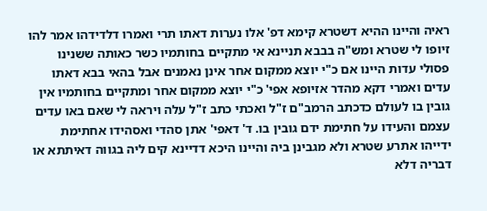ראיה והיינו ההיא דשטרא קימא דפ' אלו נערות דאתו תרי ואמרו דלדידהו אמר להו זיופו לי שטרא ומש"ה בבבא תניינא אי מתקיים בחותמיו כשר כאותה ששנינו פסולי עדות היינו אם כ"י יוצא ממקום אחר אינן נאמנים אבל בהאי בבא דאתו עדים ואמרי דקא מהדר אזיופא אפי' כ"י יוצא ממקום אחר ומתקיים בחותמיו אין גובין בו לעולם כדכתב הרמב"ם ז"ל ואכתי כתב ז"ל עלה ויראה לי שאם באו עדים עצמם והעידו על חתימת ידם גובין בו. ד' דאפי' אתן סהדי ואסהידו אחתימת ידייהו אתרע שטרא ולא מגבינן ביה והיינו היכא דדיינא קים ליה בגווה דאיתתא או דבריה דלא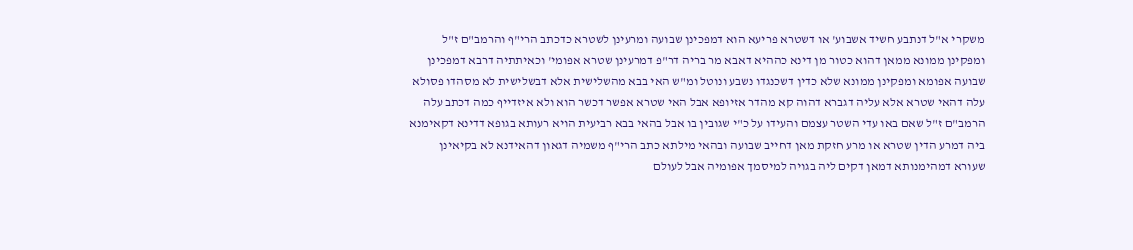משקרי א"ל דנתבע חשיד אשבוע' או דשטרא פריעא הוא דמפכינן שבועה ומרעינן לשטרא כדכתב הרי"ף והרמב"ם ז"ל ומפקינן ממונא ממאן דהוא כטור מן דינא כההיא דאבא מר בריה דר"פ דמרעינן שטרא אפומי' וכאיתתיה דרבא דמפכינן שבועה אפומא ומפקינן ממונא שלא כדין דשכנגדו נשבע ונוטל ומ"ש האי בבא מהשלישית אלא דבשלישית לא מסהדו פסולא עלה דהאי שטרא אלא עליה דגברא דהוה קא מהדר אזיופא אבל האי שטרא אפשר דכשר הוא ולא איזדייף כמה דכתב עלה הרמב"ם ז"ל שאם באו עדי השטר עצמם והעידו על כ"י שגובין בו אבל בהאי בבא רביעית הויא רעותא בגופא דדינא דקאימנא ביה דמרע הדין שטרא או מרע חזקת מאן דחייב שבועה ובהאי מילתא כתב הרי"ף משמיה דגאון דהאידנא לא בקיאינן שעורא דמהימנותא דמאן דקים ליה בגויה למיסמך אפומיה אבל לעולם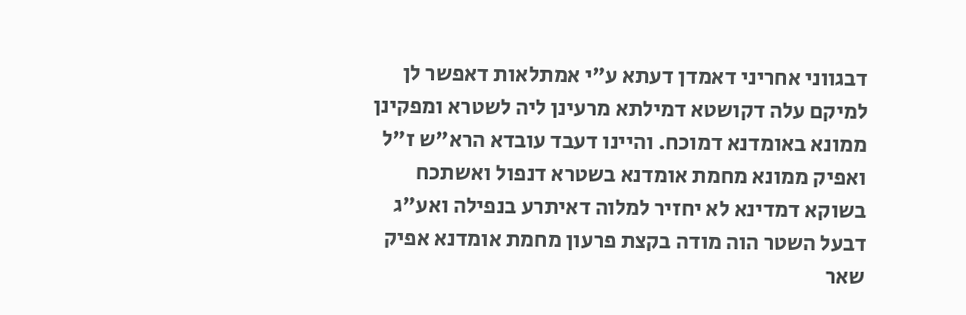דבגווני אחריני דאמדן דעתא ע"י אמתלאות דאפשר לן למיקם עלה דקושטא דמילתא מרעינן ליה לשטרא ומפקינן ממונא באומדנא דמוכח. והיינו דעבד עובדא הרא"ש ז"ל ואפיק ממונא מחמת אומדנא בשטרא דנפול ואשתכח בשוקא דמדינא לא יחזיר למלוה דאיתרע בנפילה ואע"ג דבעל השטר הוה מודה בקצת פרעון מחמת אומדנא אפיק שאר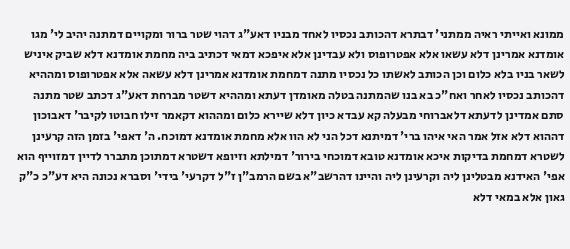ממונא ואייתי ראיה ממתני' דבתרא דהכותב נכסיו לאחד מבניו דאע"ג דהוי שטר ברור ומקויים דמתנה יהיב לי' מגו אומדנא אמרינן דלא עשאו אלא אפטרופוס ולא עבדינן אלא איפכא דמאי דכתיב ביה מחמת אומדנא דלא שביק איניש לשאר בניו בלא כלום וכן הכותב לאשתו כל נכסיו מתנה דמחמת אומדנא אמרינן דלא עשאה אלא אפטרופוס ומההיא דהכותב נכסיו לאחר ואח"כ בא בנו שהמתנה בטלה מאומדן דעתא ומההיא דשטר מברחת דאע"ג דכתב שטר מתנה סתם אמדינן לדעתא דלאברוחי מבעלה קא עבדא כיון דלא שיירא כלום ומההוא דקאמר זילו חבוטו לקיבר' דאבוכון דההוא דלא אזל אמר האי איהו ברי' דמיתנא דכל הני לא הוו אלא מחמת אומדנא דמוכח. ה' דאפי' בזמן הזה קרעינן לשטרא דמחמת בדיקות איכא אומדנא טובא דמוכחי בירור' דמילתא וזיופא דשטרא דמתוכן מתברר לדיין דמזוייף הוא אפי' האידנא מבטלינן ליה וקרעינן ליה והיינו דהרשב"א בשם הרמב"ן ז"ל דקרעי' בידי' וסברא נכונה היא דע"כ כ"ק גאון אלא במאי דלא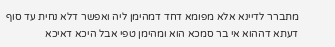מתברר לדיינא אלא מפומא דחד דמהימן ליה ואפשר דלא נחית עד סוף דעתא דההוא אי בר סמכא הוא ומהימן טפי אבל היכא דאיכא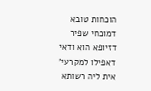הוכחות טובא דמוכחי שפיר דזיופא הוא ודאי דאפילו למקרעי' אית ליה רשותא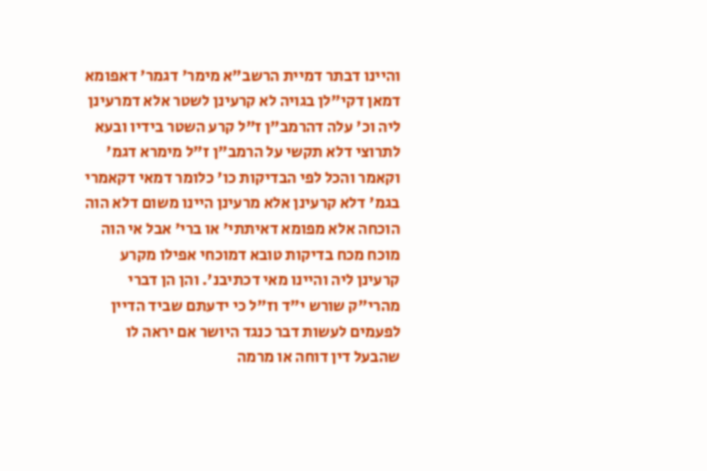והיינו דבתר דמיית הרשב"א מימר' דגמר' דאפומא דמאן דקי"לן בגויה לא קרעינן לשטר אלא דמרעינן ליה וכ' עלה דהרמב"ן ז"ל קרע השטר בידיו ובעא לתרוצי דלא תקשי על הרמב"ן ז"ל מימרא דגמ' וקאמר והכל לפי הבדיקות כו' כלומר דמאי דקאמרי בגמ' דלא קרעינן אלא מרעינן היינו משום דלא הוה הוכחה אלא מפומא דאיתתי' או ברי' אבל אי הוה מוכח מכח בדיקות טובא דמוכחי אפילו מקרע קרעינן ליה והיינו מאי דכתיבנ'. והן הן דברי מהרי"ק שורש י"ד וז"ל כי ידעתם שביד הדיין לפעמים לעשות דבר כנגד היושר אם יראה לו שהבעל דין דוחה או מרמה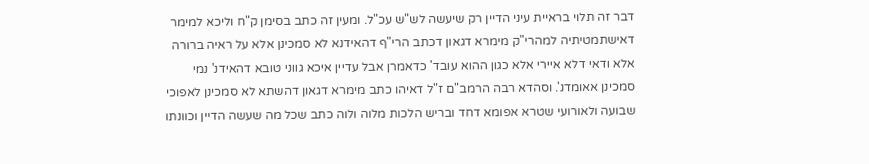דבר זה תלוי בראיית עיני הדיין רק שיעשה לש"ש עכ"ל. ומעין זה כתב בסימן ק"ח וליכא למימר דאישתמטיתיה למהרי"ק מימרא דגאון דכתב הרי"ף דהאידנא לא סמכינן אלא על ראיה ברורה אלא ודאי דלא איירי אלא כגון ההוא עובד' כדאמרן אבל עדיין איכא גווני טובא דהאידנ' נמי סמכינן אאומדנ'. וסהדא רבה הרמב"ם ז"ל דאיהו כתב מימרא דגאון דהשתא לא סמכינן לאפוכי שבועה ולאורועי שטרא אפומא דחד ובריש הלכות מלוה ולוה כתב שכל מה שעשה הדיין וכוונתו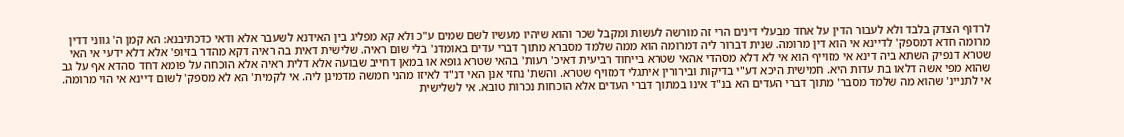לרדוף הצדק בלבד ולא לעבור הדין על אחד מבעלי דינים הרי זה מורשה לעשות ומקבל שכר והוא שיהיו מעשיו לשם שמים ע"כ ולא קא מפליג בין האידנא לשעבר אלא ודאי כדכתיבנא: הא קמן ה' גווני דדין מרומה חדא דמספק' לדיינא אי הוא דין מרומה. שנית דברור ליה דמרומה הוא ממה שלמד מסברא מתוך דברי עדים באומדנ' בלי שום ראיה. שלישית דאית בה ראיה דקא מהדר בזיופ' אלא דלא ידעי אי האי שטרא דנפיק השתא ביה דינא אי מזוייף הוא אי לא דלא מסהדי אהאי שטרא בייחוד רביעית דאיכ' רעות' בהאי שטרא גופא או במאן דחייב שבועה אלא דלית ראיה אלא הוכחה על פומא דחד סהדא אף על גב שהוא מפי אשה דלאו בת עדות היא. חמישית היכא דע"י בדיקות ובירורין איתגלי דמזויף שטרא. והשת' נחזי אנן האי דנ"ד לאיזו מהני חמשה מדמינן ליה. אי לקמית' הא לא מספק' לשום דיינא אי הוי מרומה. אי לתניינ' שהוא מה שלמד מסבר' מתוך דברי העדים הא בנ"ד אינו במתוך דברי העדים אלא הוכחות נכרות טובא. אי לשלישית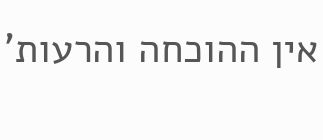אין ההוכחה והרעות'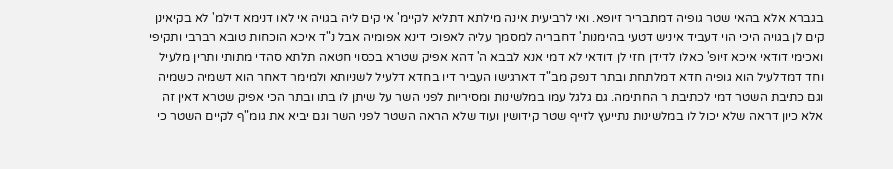בגברא אלא בהאי שטר גופיה דמתבריר זיופא. ואי לרביעית אינה מילתא דתליא לקיימ' אי קים ליה בגויה אי לאו דנימא דילמ' לא בקיאינן קים לן בגויה היכי הוי דעביד איניש דטעי בהימנות' דחבריה למסמך עליה לאפוכי דינא אפומיה אבל נ"ד איכא הוכחות טובא רברבי ותקיפי ואכימי דודאי איכא זיופ' כאלו לדידן חזי לן דודאי לא דמי אנא לבבא ה' דהא אפיק שטרא בכסוי חטאה תלתא סהדי מתותי ותרין מלעיל וחד דמדלעיל הוא גופיה חדא דמלתחת ובתר דנפק מב"ד דארגישו העביר דיו בחדא דלעיל לשניותא ולמימר דאחר הוא דשמיה כשמיה וגם כתיבת השטר דמי לכתיבת ר החתימה. גם גלגל עמו במלשינות ומסיריות לפני השר על שיתן לו בתו ובתר הכי אפיק שטרא דאין זה אלא כיון דראה שלא יכול לו במלשינות נתייעץ לזייף שטר קידושין ועוד שלא הראה השטר לפני השר וגם יביא את גומ"ף לקיים השטר כי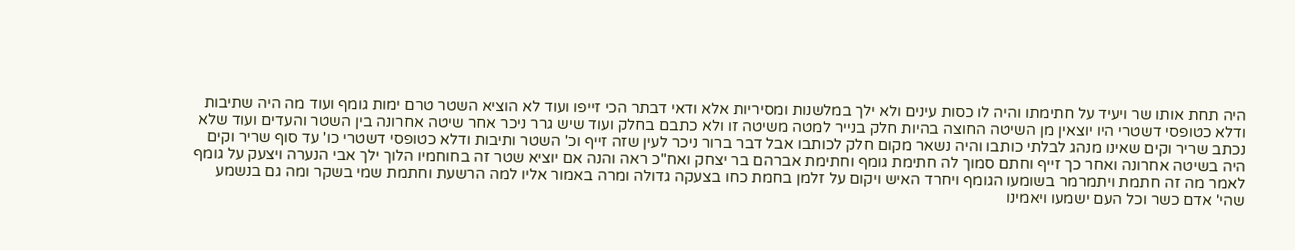היה תחת אותו שר ויעיד על חתימתו והיה לו כסות עינים ולא ילך במלשנות ומסיריות אלא ודאי דבתר הכי זייפו ועוד לא הוציא השטר טרם ימות גומף ועוד מה היה שתיבות ודלא כטופסי דשטרי היו יוצאין מן השיטה החוצה בהיות חלק בנייר למטה משיטה זו ולא כתבם בחלק ועוד שיש גרר ניכר אחר שיטה אחרונה בין השטר והעדים ועוד שלא נכתב שריר וקים שאינו מנהג לבלתי כותבו והיה נשאר מקום חלק לכותבו אבל דבר ברור ניכר לעין שזה זייף וכ' השטר ותיבות ודלא כטופסי דשטרי כו' עד סוף שריר וקים היה בשיטה אחרונה ואחר כך זייף וחתם סמוך לה חתימת גומף וחתימת אברהם בר יצחק ואח"כ ראה והנה אם יוציא שטר זה בחוחמיו הלוך ילך אבי הנערה ויצעק על גומף לאמר מה זה חתמת ויתמרמר בשומעו הגומף ויחרד האיש ויקום על זלמן בחמת כחו בצעקה גדולה ומרה באמור אליו למה הרשעת וחתמת שמי בשקר ומה גם בנשמע שהי' אדם כשר וכל העם ישמעו ויאמינו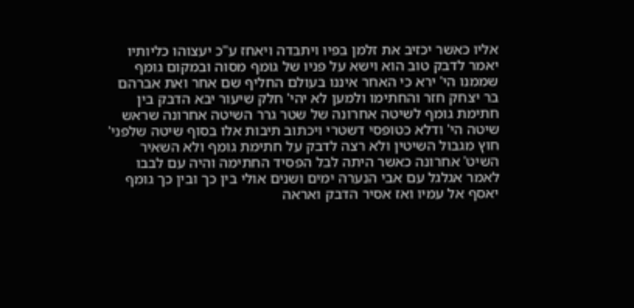אליו כאשר יכזיב את זלמן בפיו ויתבדה ויאחז ע"כ יעצוהו כליותיו יאמר לדבק טוב הוא וישא על פניו של גומף מסוה ובמקום גומף שממנו הי' ירא כי האחר איננו בעולם החליף שם אחר ואת אברהם בר יצחק חזר והחתימו ולמען לא יהי' חלק שיעור יבא הדבק בין חתימת גומף לשיטה אחרונה של שטר גרר השיטה אחרונה שראש שיטה הי' ודלא כטופסי דשטרי ויכתוב תיבות אלו בסוף שיטה שלפני' חוץ מגבול השיטין ולא רצה לדבק על חתימת גומף ולא השאיר השיט' אחרונה כאשר היתה לבל הפסיד החתימה והיה עם לבבו לאמר אגלגל עם אבי הנערה ימים ושנים אולי בין כך ובין כך גומף יאסף אל עמיו ואז אסיר הדבק ואראה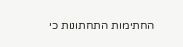החתימות התחתונות כי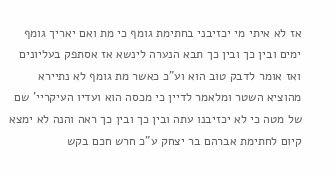אז לא איתי מי יכזיבני בחתימת גומף כי מת ואם יאריך גומף ימים ובין כך ובין כך תבא הנערה לינשא אז אסתפק בעליונים ואז אומר לדבק טוב הוא וע"כ כאשר מת גומף לא נתיירא מהוציא השטר ומלאמר לדיין כי מכסה הוא ועדיו העיקריי' שם של מטה כי לא יכזיבנו עתה ובין כך ובין כך ראה והנה לא ימצא קיום לחתימת אברהם בר יצחק ע"כ חרש חכם בקש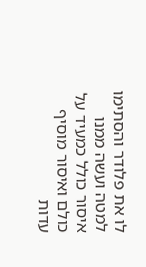לו את פלודר והסתימו למטה ועשה ממנו איסור כולל כמעיד על כולם ואיסור מוסיף עדות